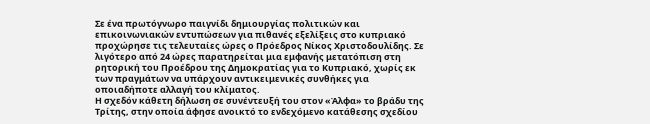Σε ένα πρωτόγνωρο παιγνίδι δημιουργίας πολιτικών και επικοινωνιακών εντυπώσεων για πιθανές εξελίξεις στο κυπριακό προχώρησε τις τελευταίες ώρες ο Πρόεδρος Νίκος Χριστοδουλίδης. Σε λιγότερο από 24 ώρες παρατηρείται μια εμφανής μετατόπιση στη ρητορική του Προέδρου της Δημοκρατίας για το Κυπριακό, χωρίς εκ των πραγμάτων να υπάρχουν αντικειμενικές συνθήκες για οποιαδήποτε αλλαγή του κλίματος.
Η σχεδόν κάθετη δήλωση σε συνέντευξή του στον «Άλφα» το βράδυ της Τρίτης, στην οποία άφησε ανοικτό το ενδεχόμενο κατάθεσης σχεδίου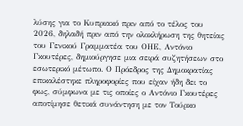λύσης για το Κυπριακό πριν από το τέλος του 2026, δηλαδή πριν από την ολοκλήρωση της θητείας του Γενικού Γραμματέα του ΟΗΕ, Αντόνιο Γκουτέρες, δημιούργησε μια σειρά συζητήσεων στο εσωτερικό μέτωπο. Ο Πρόεδρος της Δημοκρατίας επικαλέστηκε πληροφορίες που είχαν ήδη δει το φως, σύμφωνα με τις οποίες ο Αντόνιο Γκουτέρες αποτίμησε θετικά συνάντηση με τον Τούρκο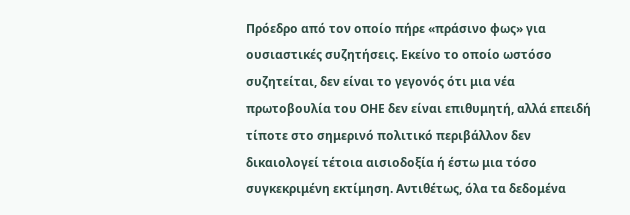Πρόεδρο από τον οποίο πήρε «πράσινο φως» για ουσιαστικές συζητήσεις. Εκείνο το οποίο ωστόσο συζητείται, δεν είναι το γεγονός ότι μια νέα πρωτοβουλία του ΟΗΕ δεν είναι επιθυμητή, αλλά επειδή τίποτε στο σημερινό πολιτικό περιβάλλον δεν δικαιολογεί τέτοια αισιοδοξία ή έστω μια τόσο συγκεκριμένη εκτίμηση. Αντιθέτως, όλα τα δεδομένα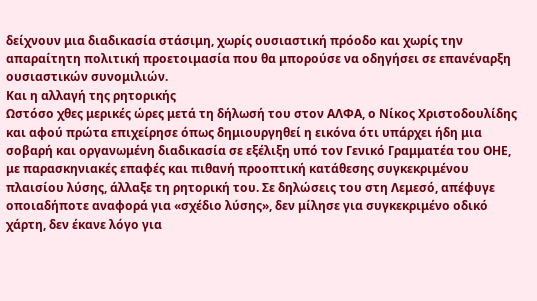δείχνουν μια διαδικασία στάσιμη, χωρίς ουσιαστική πρόοδο και χωρίς την απαραίτητη πολιτική προετοιμασία που θα μπορούσε να οδηγήσει σε επανέναρξη ουσιαστικών συνομιλιών.
Και η αλλαγή της ρητορικής
Ωστόσο χθες μερικές ώρες μετά τη δήλωσή του στον ΑΛΦΑ, ο Νίκος Χριστοδουλίδης και αφού πρώτα επιχείρησε όπως δημιουργηθεί η εικόνα ότι υπάρχει ήδη μια σοβαρή και οργανωμένη διαδικασία σε εξέλιξη υπό τον Γενικό Γραμματέα του ΟΗΕ, με παρασκηνιακές επαφές και πιθανή προοπτική κατάθεσης συγκεκριμένου πλαισίου λύσης, άλλαξε τη ρητορική του. Σε δηλώσεις του στη Λεμεσό, απέφυγε οποιαδήποτε αναφορά για «σχέδιο λύσης», δεν μίλησε για συγκεκριμένο οδικό χάρτη, δεν έκανε λόγο για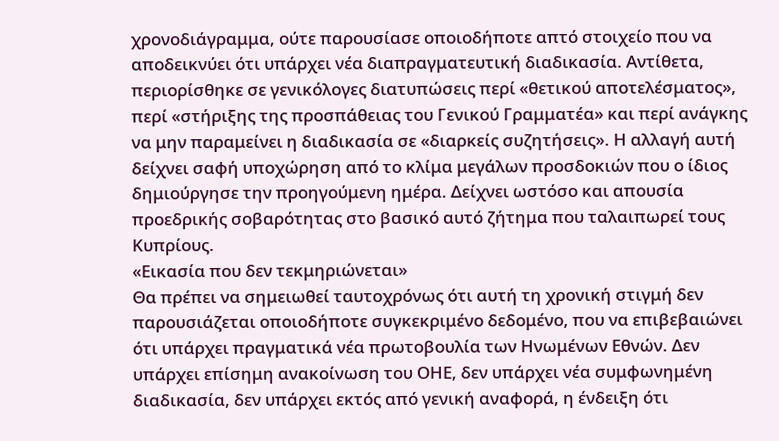χρονοδιάγραμμα, ούτε παρουσίασε οποιοδήποτε απτό στοιχείο που να αποδεικνύει ότι υπάρχει νέα διαπραγματευτική διαδικασία. Αντίθετα, περιορίσθηκε σε γενικόλογες διατυπώσεις περί «θετικού αποτελέσματος», περί «στήριξης της προσπάθειας του Γενικού Γραμματέα» και περί ανάγκης να μην παραμείνει η διαδικασία σε «διαρκείς συζητήσεις». Η αλλαγή αυτή δείχνει σαφή υποχώρηση από το κλίμα μεγάλων προσδοκιών που ο ίδιος δημιούργησε την προηγούμενη ημέρα. Δείχνει ωστόσο και απουσία προεδρικής σοβαρότητας στο βασικό αυτό ζήτημα που ταλαιπωρεί τους Κυπρίους.
«Εικασία που δεν τεκμηριώνεται»
Θα πρέπει να σημειωθεί ταυτοχρόνως ότι αυτή τη χρονική στιγμή δεν παρουσιάζεται οποιοδήποτε συγκεκριμένο δεδομένο, που να επιβεβαιώνει ότι υπάρχει πραγματικά νέα πρωτοβουλία των Ηνωμένων Εθνών. Δεν υπάρχει επίσημη ανακοίνωση του ΟΗΕ, δεν υπάρχει νέα συμφωνημένη διαδικασία, δεν υπάρχει εκτός από γενική αναφορά, η ένδειξη ότι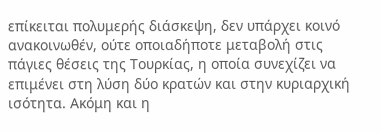επίκειται πολυμερής διάσκεψη, δεν υπάρχει κοινό ανακοινωθέν, ούτε οποιαδήποτε μεταβολή στις πάγιες θέσεις της Τουρκίας, η οποία συνεχίζει να επιμένει στη λύση δύο κρατών και στην κυριαρχική ισότητα. Ακόμη και η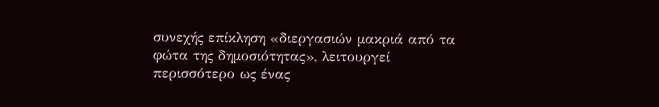συνεχής επίκληση «διεργασιών μακριά από τα φώτα της δημοσιότητας», λειτουργεί περισσότερο ως ένας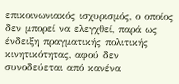επικοινωνιακός ισχυρισμός, ο οποίος δεν μπορεί να ελεγχθεί, παρά ως ένδειξη πραγματικής πολιτικής κινητικότητας, αφού δεν συνοδεύεται από κανένα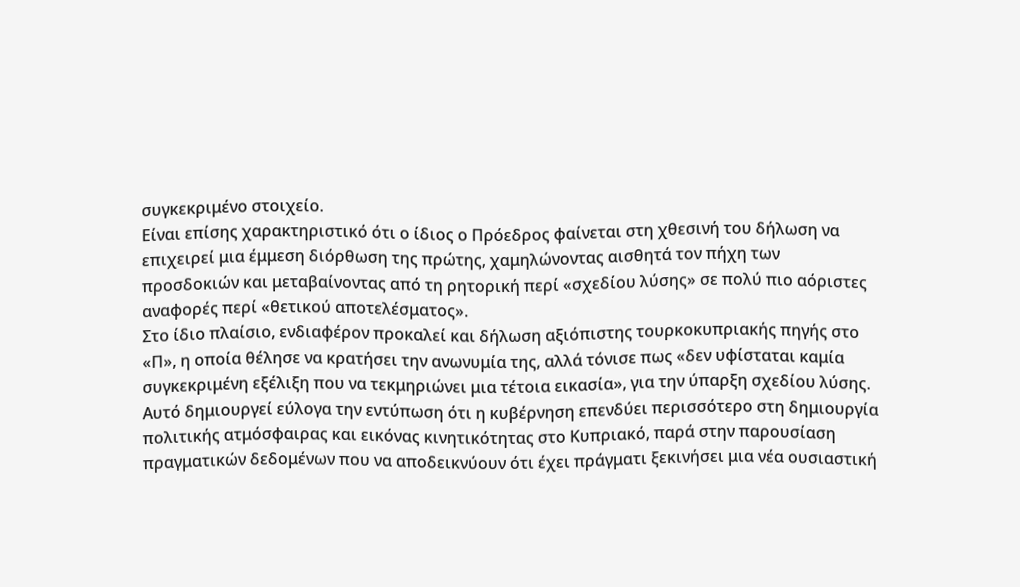συγκεκριμένο στοιχείο.
Είναι επίσης χαρακτηριστικό ότι ο ίδιος ο Πρόεδρος φαίνεται στη χθεσινή του δήλωση να επιχειρεί μια έμμεση διόρθωση της πρώτης, χαμηλώνοντας αισθητά τον πήχη των προσδοκιών και μεταβαίνοντας από τη ρητορική περί «σχεδίου λύσης» σε πολύ πιο αόριστες αναφορές περί «θετικού αποτελέσματος».
Στο ίδιο πλαίσιο, ενδιαφέρον προκαλεί και δήλωση αξιόπιστης τουρκοκυπριακής πηγής στο «Π», η οποία θέλησε να κρατήσει την ανωνυμία της, αλλά τόνισε πως «δεν υφίσταται καμία συγκεκριμένη εξέλιξη που να τεκμηριώνει μια τέτοια εικασία», για την ύπαρξη σχεδίου λύσης.
Αυτό δημιουργεί εύλογα την εντύπωση ότι η κυβέρνηση επενδύει περισσότερο στη δημιουργία πολιτικής ατμόσφαιρας και εικόνας κινητικότητας στο Κυπριακό, παρά στην παρουσίαση πραγματικών δεδομένων που να αποδεικνύουν ότι έχει πράγματι ξεκινήσει μια νέα ουσιαστική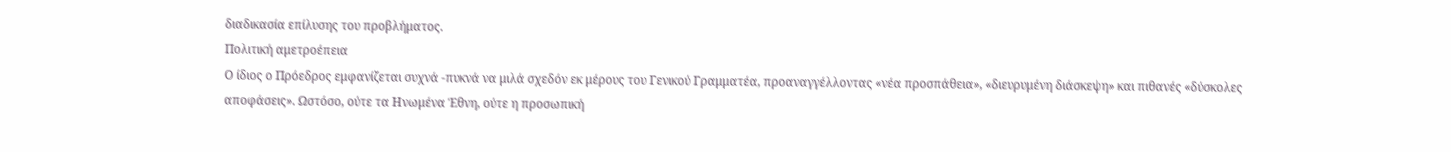διαδικασία επίλυσης του προβλήματος.
Πολιτική αμετροέπεια
Ο ίδιος ο Πρόεδρος εμφανίζεται συχνά -πυκνά να μιλά σχεδόν εκ μέρους του Γενικού Γραμματέα, προαναγγέλλοντας «νέα προσπάθεια», «διευρυμένη διάσκεψη» και πιθανές «δύσκολες αποφάσεις». Ωστόσο, ούτε τα Ηνωμένα Έθνη, ούτε η προσωπική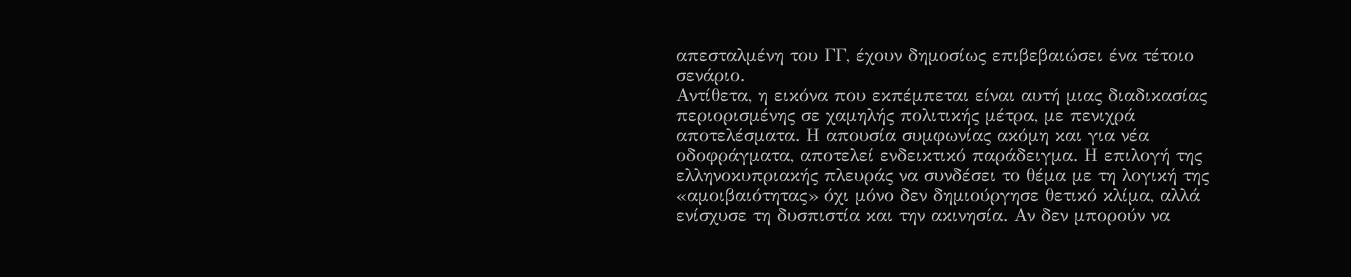απεσταλμένη του ΓΓ, έχουν δημοσίως επιβεβαιώσει ένα τέτοιο σενάριο.
Αντίθετα, η εικόνα που εκπέμπεται είναι αυτή μιας διαδικασίας περιορισμένης σε χαμηλής πολιτικής μέτρα, με πενιχρά αποτελέσματα. Η απουσία συμφωνίας ακόμη και για νέα οδοφράγματα, αποτελεί ενδεικτικό παράδειγμα. Η επιλογή της ελληνοκυπριακής πλευράς να συνδέσει το θέμα με τη λογική της «αμοιβαιότητας» όχι μόνο δεν δημιούργησε θετικό κλίμα, αλλά ενίσχυσε τη δυσπιστία και την ακινησία. Αν δεν μπορούν να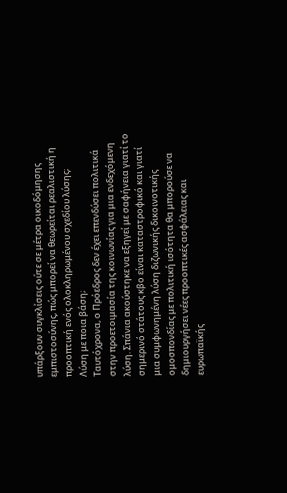υπάρξουν συγκλίσεις ούτε σε μέτρα οικοδόμησης εμπιστοσύνης, πώς μπορεί να θεωρείται ρεαλιστική η προοπτική ενός ολοκληρωμένου σχεδίου λύσης;
Λύση με ποια βάση;
Ταυτόχρονα, ο Πρόεδρος δεν έχει επενδύσει πολιτικά στην προετοιμασία της κοινωνίας για μια ενδεχόμενη λύση. Σπάνια ακούστηκε να εξηγεί με σαφήνεια γιατί το σημερινό στάτους κβο είναι καταστροφικό και γιατί μια συμφωνημένη λύση διζωνικής δικοινοτικής ομοσπονδίας με πολιτική ισότητα θα μπορούσε να δημιουργήσει νέες προοπτικές ασφάλειας και ευρωπαϊκής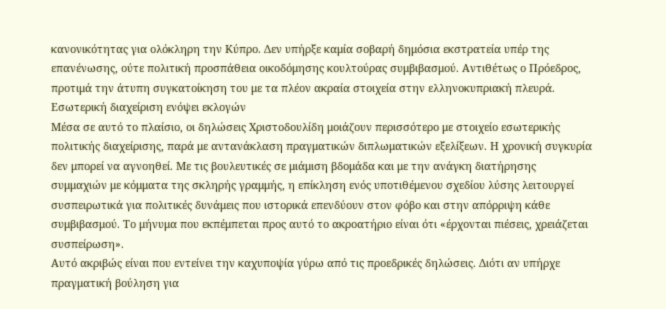κανονικότητας για ολόκληρη την Κύπρο. Δεν υπήρξε καμία σοβαρή δημόσια εκστρατεία υπέρ της επανένωσης, ούτε πολιτική προσπάθεια οικοδόμησης κουλτούρας συμβιβασμού. Αντιθέτως ο Πρόεδρος, προτιμά την άτυπη συγκατοίκηση του με τα πλέον ακραία στοιχεία στην ελληνοκυπριακή πλευρά.
Εσωτερική διαχείριση ενόψει εκλογών
Μέσα σε αυτό το πλαίσιο, οι δηλώσεις Χριστοδουλίδη μοιάζουν περισσότερο με στοιχείο εσωτερικής πολιτικής διαχείρισης, παρά με αντανάκλαση πραγματικών διπλωματικών εξελίξεων. Η χρονική συγκυρία δεν μπορεί να αγνοηθεί. Με τις βουλευτικές σε μιάμιση βδομάδα και με την ανάγκη διατήρησης συμμαχιών με κόμματα της σκληρής γραμμής, η επίκληση ενός υποτιθέμενου σχεδίου λύσης λειτουργεί συσπειρωτικά για πολιτικές δυνάμεις που ιστορικά επενδύουν στον φόβο και στην απόρριψη κάθε συμβιβασμού. Το μήνυμα που εκπέμπεται προς αυτό το ακροατήριο είναι ότι «έρχονται πιέσεις, χρειάζεται συσπείρωση».
Αυτό ακριβώς είναι που εντείνει την καχυποψία γύρω από τις προεδρικές δηλώσεις. Διότι αν υπήρχε πραγματική βούληση για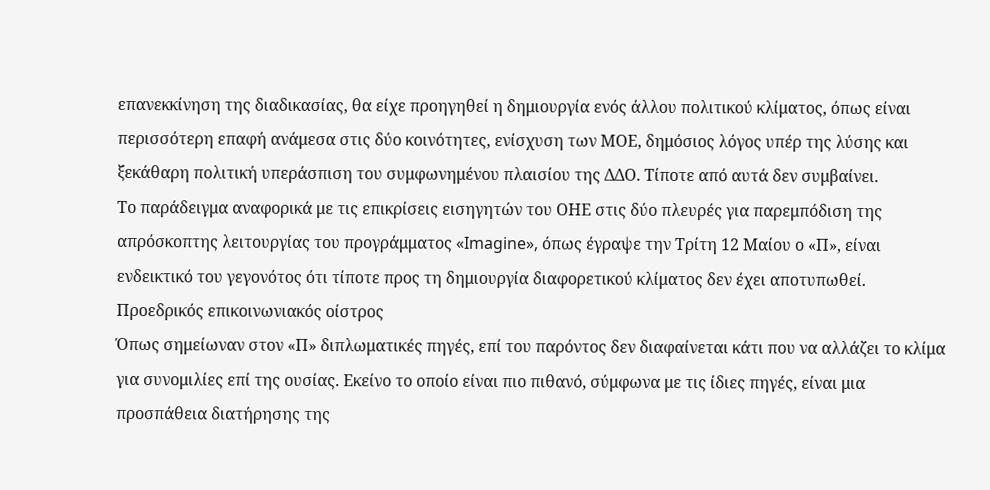επανεκκίνηση της διαδικασίας, θα είχε προηγηθεί η δημιουργία ενός άλλου πολιτικού κλίματος, όπως είναι περισσότερη επαφή ανάμεσα στις δύο κοινότητες, ενίσχυση των ΜΟΕ, δημόσιος λόγος υπέρ της λύσης και ξεκάθαρη πολιτική υπεράσπιση του συμφωνημένου πλαισίου της ΔΔΟ. Τίποτε από αυτά δεν συμβαίνει.
Το παράδειγμα αναφορικά με τις επικρίσεις εισηγητών του ΟΗΕ στις δύο πλευρές για παρεμπόδιση της απρόσκοπτης λειτουργίας του προγράμματος «Imagine», όπως έγραψε την Τρίτη 12 Μαίου ο «Π», είναι ενδεικτικό του γεγονότος ότι τίποτε προς τη δημιουργία διαφορετικού κλίματος δεν έχει αποτυπωθεί.
Προεδρικός επικοινωνιακός οίστρος
Όπως σημείωναν στον «Π» διπλωματικές πηγές, επί του παρόντος δεν διαφαίνεται κάτι που να αλλάζει το κλίμα για συνομιλίες επί της ουσίας. Εκείνο το οποίο είναι πιο πιθανό, σύμφωνα με τις ίδιες πηγές, είναι μια προσπάθεια διατήρησης της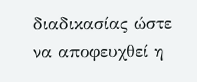διαδικασίας ώστε να αποφευχθεί η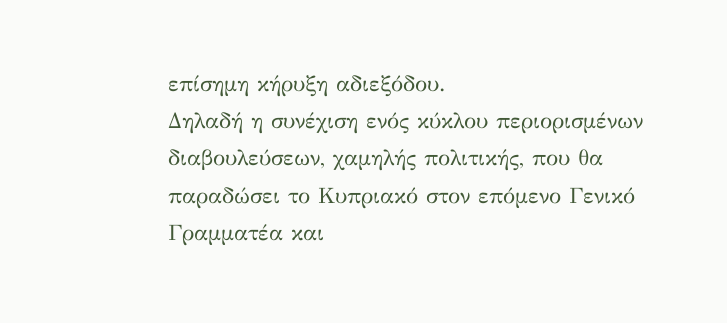επίσημη κήρυξη αδιεξόδου.
Δηλαδή η συνέχιση ενός κύκλου περιορισμένων διαβουλεύσεων, χαμηλής πολιτικής, που θα παραδώσει το Κυπριακό στον επόμενο Γενικό Γραμματέα και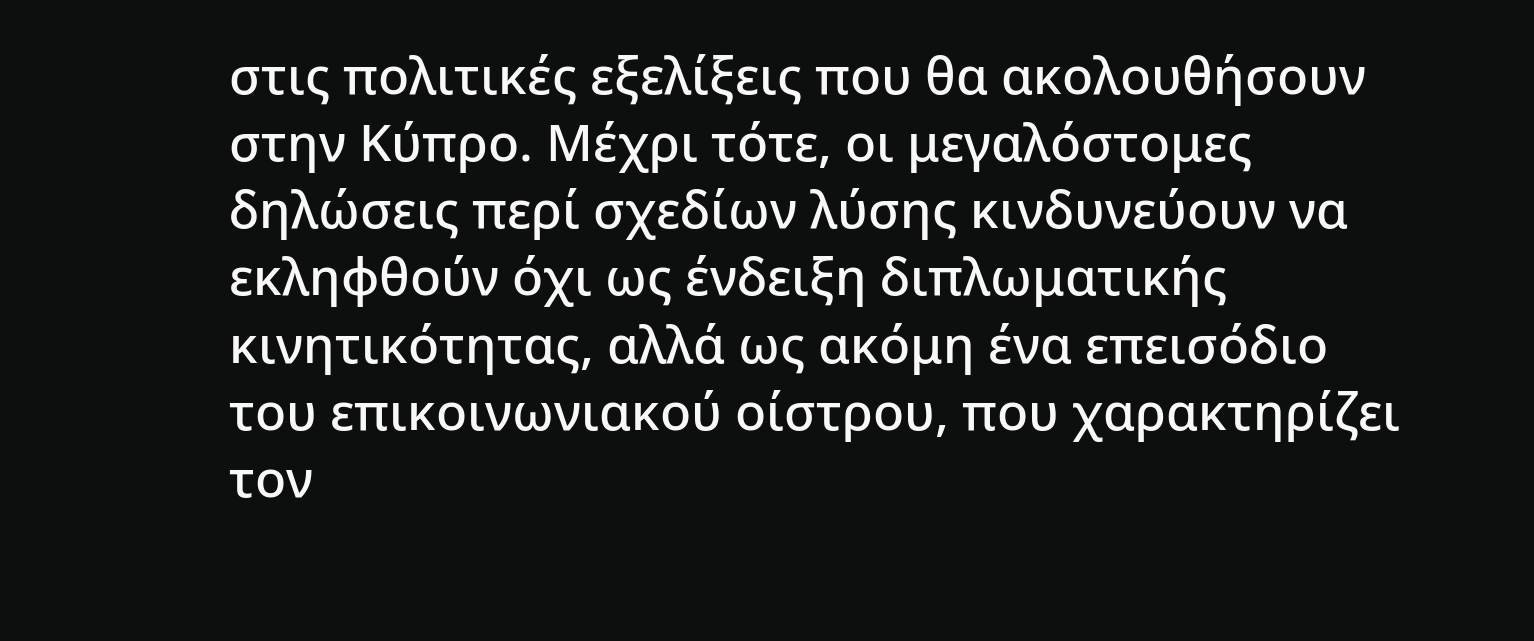στις πολιτικές εξελίξεις που θα ακολουθήσουν στην Κύπρο. Μέχρι τότε, οι μεγαλόστομες δηλώσεις περί σχεδίων λύσης κινδυνεύουν να εκληφθούν όχι ως ένδειξη διπλωματικής κινητικότητας, αλλά ως ακόμη ένα επεισόδιο του επικοινωνιακού οίστρου, που χαρακτηρίζει τον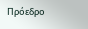Πρόεδρο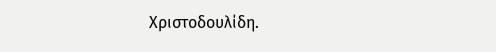Χριστοδουλίδη.